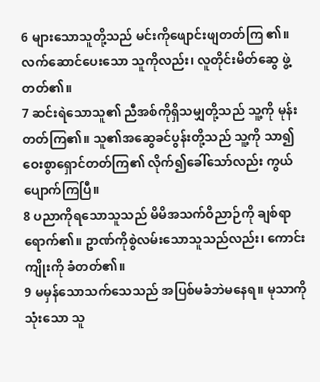6 များသောသူတို့သည် မင်းကိုဖျောင်းဖျတတ်ကြ ၏။ လက်ဆောင်ပေးသော သူကိုလည်း၊ လူတိုင်းမိတ်ဆွေ ဖွဲ့တတ်၏။
7 ဆင်းရဲသောသူ၏ ညီအစ်ကိုရှိသမျှတို့သည် သူ့ကို မုန်းတတ်ကြ၏။ သူ၏အဆွေခင်ပွန်းတို့သည် သူ့ကို သာ၍ ဝေးစွာရှောင်တတ်ကြ၏ လိုက်၍ခေါ်သော်လည်း ကွယ်ပျောက်ကြပြီ။
8 ပညာကိုရသောသူသည် မိမိအသက်ဝိညာဉ်ကို ချစ်ရာရောက်၏။ ဥာဏ်ကိုစွဲလမ်းသောသူသည်လည်း၊ ကောင်းကျိုးကို ခံတတ်၏။
9 မမှန်သောသက်သေသည် အပြစ်မခံဘဲမနေရ။ မုသာကိုသုံးသော သူ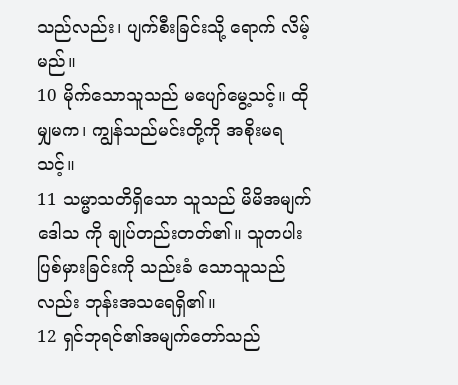သည်လည်း၊ ပျက်စီးခြင်းသို့ ရောက် လိမ့်မည်။
10 မိုက်သောသူသည် မပျော်မွေ့သင့်။ ထိုမျှမက၊ ကျွန်သည်မင်းတို့ကို အစိုးမရသင့်။
11 သမ္မာသတိရှိသော သူသည် မိမိအမျက်ဒေါသ ကို ချုပ်တည်းတတ်၏။ သူတပါးပြစ်မှားခြင်းကို သည်းခံ သောသူသည်လည်း ဘုန်းအသရေရှိ၏။
12 ရှင်ဘုရင်၏အမျက်တော်သည်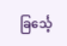ခြင်္သေ့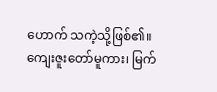ဟောက် သကဲ့သို့ဖြစ်၏။ ကျေးဇူးတော်မူကား၊ မြက်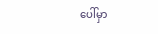ပေါ်မှာ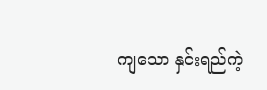ကျသော နှင်းရည်ကဲ့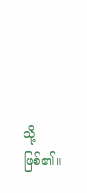သို့ ဖြစ်၏။